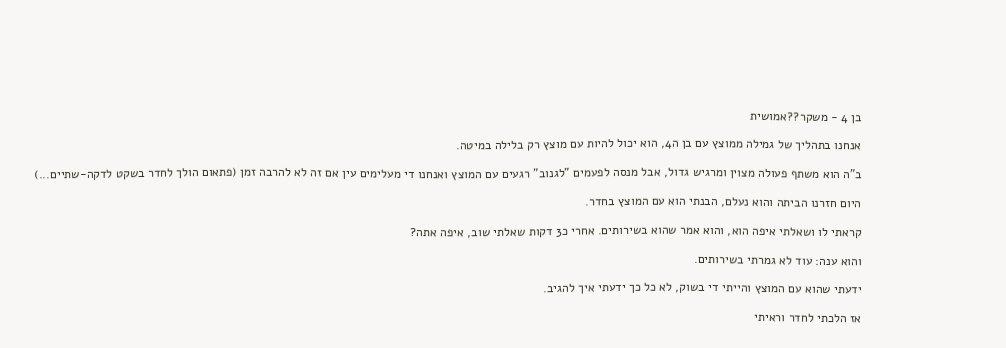בן 4 - משקר??אמושית

אנחנו בתהליך של גמילה ממוצץ עם בן ה4, הוא יכול להיות עם מוצץ רק בלילה במיטה.

ב"ה הוא משתף פעולה מצוין ומרגיש גדול, אבל מנסה לפעמים "לגנוב" רגעים עם המוצץ ואנחנו די מעלימים עין אם זה לא להרבה זמן (פתאום הולך לחדר בשקט לדקה-שתיים...)

היום חזרנו הביתה והוא נעלם, הבנתי הוא עם המוצץ בחדר.

קראתי לו ושאלתי איפה הוא, והוא אמר שהוא בשירותים. אחרי כ3 דקות שאלתי שוב, איפה אתה?

והוא ענה: עוד לא גמרתי בשירותים.

ידעתי שהוא עם המוצץ והייתי די בשוק, לא כל כך ידעתי איך להגיב.

אז הלכתי לחדר וראיתי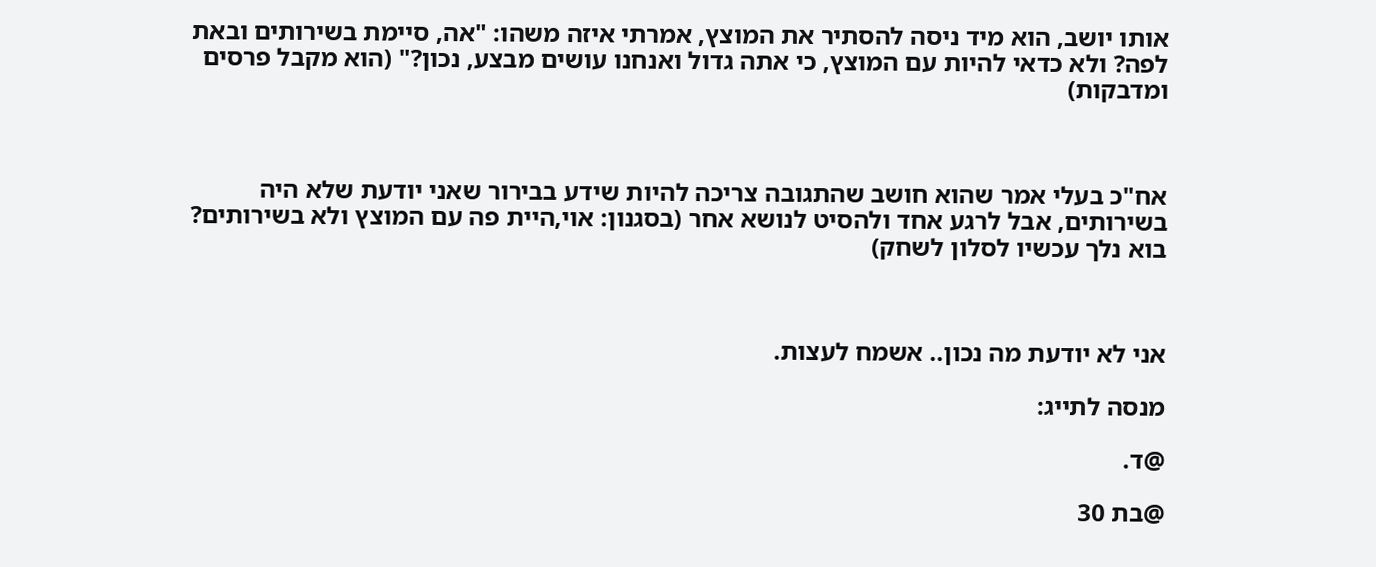אותו יושב, הוא מיד ניסה להסתיר את המוצץ, אמרתי איזה משהו: "אה, סיימת בשירותים ובאת לפה? ולא כדאי להיות עם המוצץ, כי אתה גדול ואנחנו עושים מבצע, נכון?" (הוא מקבל פרסים ומדבקות)



אח"כ בעלי אמר שהוא חושב שהתגובה צריכה להיות שידע בבירור שאני יודעת שלא היה בשירותים, אבל לרגע אחד ולהסיט לנושא אחר (בסגנון: אוי,היית פה עם המוצץ ולא בשירותים? בוא נלך עכשיו לסלון לשחק)



אני לא יודעת מה נכון.. אשמח לעצות.

מנסה לתייג:

@ד.

@בת 30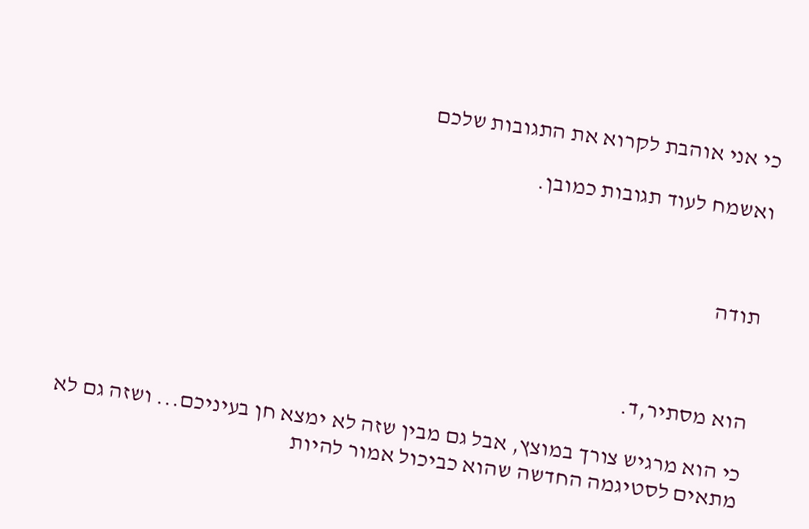כי אני אוהבת לקרוא את התגובות שלכם

ואשמח לעוד תגובות כמובן.



תודה



הוא מסתיר,ד.

כי הוא מרגיש צורך במוצץ, אבל גם מבין שזה לא ימצא חן בעיניכם... ושזה גם לא מתאים לסטיגמה החדשה שהוא כביכול אמור להיות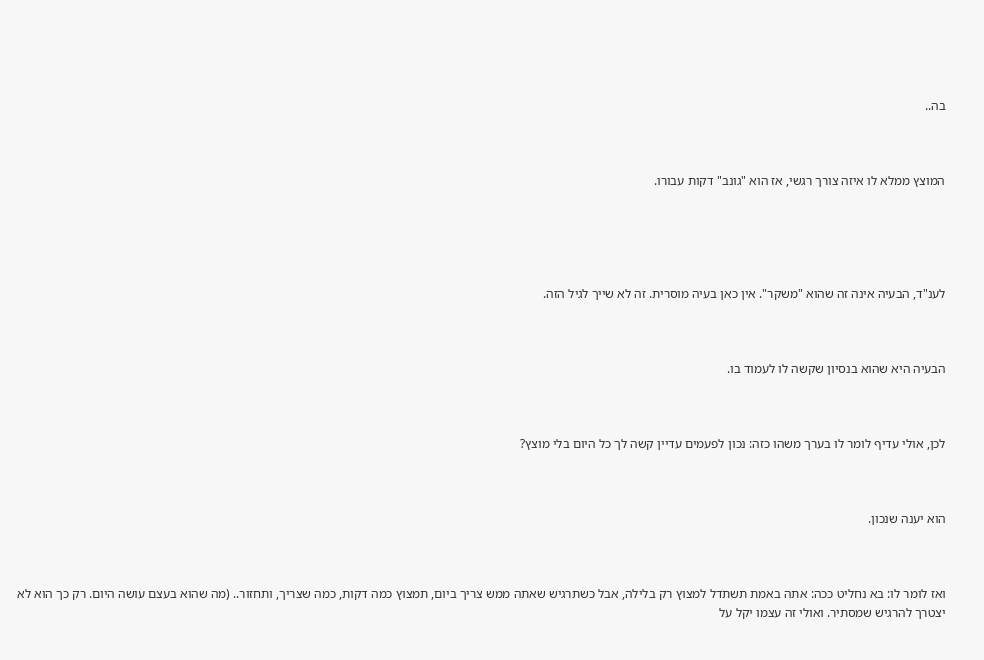בה..



המוצץ ממלא לו איזה צורך רגשי, אז הוא "גונב" דקות עבורו.





לענ"ד, הבעיה אינה זה שהוא "משקר". אין כאן בעיה מוסרית. זה לא שייך לגיל הזה.



הבעיה היא שהוא בנסיון שקשה לו לעמוד בו.



לכן, אולי עדיף לומר לו בערך משהו כזה: נכון לפעמים עדיין קשה לך כל היום בלי מוצץ?



הוא יענה שנכון.



ואז לומר לו: בא נחליט ככה: אתה באמת תשתדל למצוץ רק בלילה, אבל כשתרגיש שאתה ממש צריך ביום, תמצוץ כמה דקות, כמה שצריך, ותחזור.. (מה שהוא בעצם עושה היום. רק כך הוא לא יצטרך להרגיש שמסתיר. ואולי זה עצמו יקל על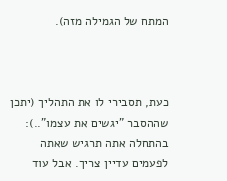המתח של הגמילה מזה).



כעת, תסבירי לו את התהליך (יתכן שההסבר "יגשים את עצמו"..): בהתחלה אתה תרגיש שאתה לפעמים עדיין צריך. אבל עוד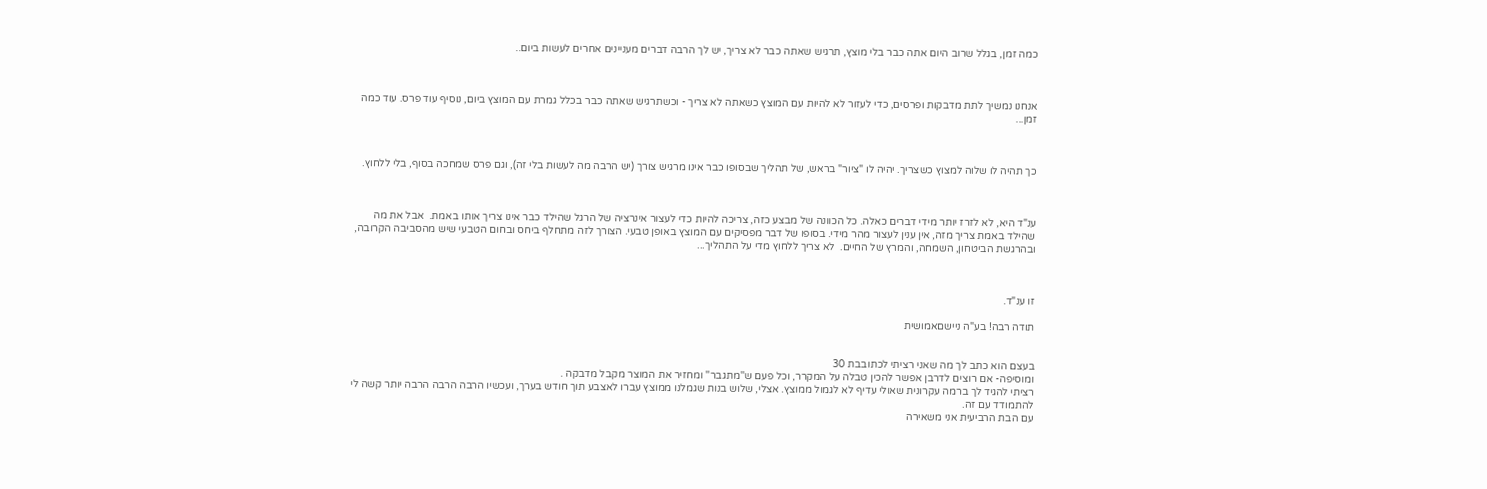כמה זמן, בגלל שרוב היום אתה כבר בלי מוצץ, תרגיש שאתה כבר לא צריך, יש לך הרבה דברים מעניינים אחרים לעשות ביום..



אנחנו נמשיך לתת מדבקות ופרסים, כדי לעזור לא להיות עם המוצץ כשאתה לא צריך - וכשתרגיש שאתה כבר בכלל גמרת עם המוצץ ביום, נוסיף עוד פרס. עוד כמה זמן...



כך תהיה לו שלוה למצוץ כשצריך. יהיה לו "ציור" בראש, של תהליך שבסופו כבר אינו מרגיש צורך (יש הרבה מה לעשות בלי זה), וגם פרס שמחכה בסוף, בלי ללחוץ.



ענ"ד היא, לא לזרז יותר מידי דברים כאלה. כל הכוונה של מבצע כזה, צריכה להיות כדי לעצור אינרציה של הרגל שהילד כבר אינו צריך אותו באמת.  אבל את מה שהילד באמת צריך מזה, אין ענין לעצור מהר מידי. בסופו של דבר מפסיקים עם המוצץ באופן טבעי. הצורך לזה מתחלף ביחס ובחום הטבעי שיש מהסביבה הקרובה, ובהרגשת הביטחון, השמחה, והמרץ של החיים.  לא צריך ללחוץ מדי על התהליך...



זו ענ"ד.

תודה רבה! בע"ה ניישםאמושית


בעצם הוא כתב לך מה שאני רציתי לכתובבת 30
ומוסיפה- אם רוצים לדרבן אפשר להכין טבלה על המקרר, וכל פעם ש''מתגבר'' ומחזיר את המוצר מקבל מדבקה .
רציתי להגיד לך ברמה עקרונית שאולי עדיף לא לגמול ממוצץ. אצלי, שלוש בנות שגמלנו ממוצץ עברו לאצבע תוך חודש בערך, ועכשיו הרבה הרבה הרבה יותר קשה לי להתמודד עם זה.
עם הבת הרביעית אני משאירה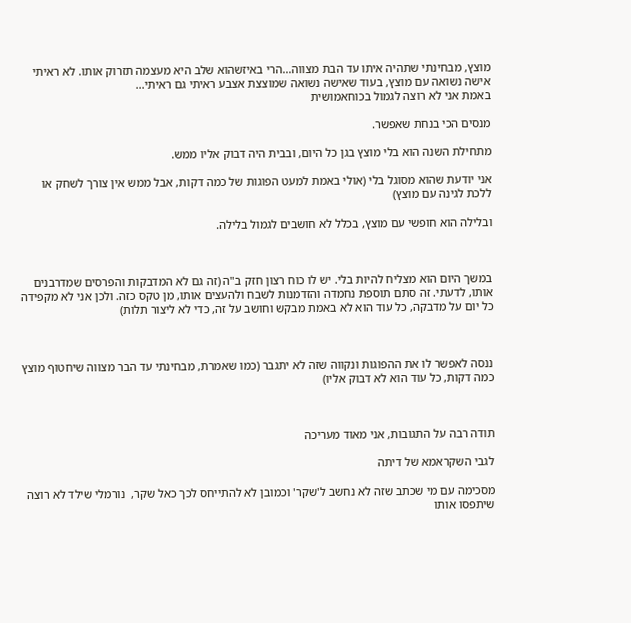מוצץ, מבחינתי שתהיה איתו עד הבת מצווה...הרי באיזשהוא שלב היא מעצמה תזרוק אותו. לא ראיתי אישה נשואה עם מוצץ, בעוד שאישה נשואה שמוצצת אצבע ראיתי גם ראיתי...
באמת אני לא רוצה לגמול בכוחאמושית

מנסים הכי בנחת שאפשר.

מתחילת השנה הוא בלי מוצץ בגן כל היום, ובבית היה דבוק אליו ממש.

אני יודעת שהוא מסוגל בלי (אולי באמת למעט הפוגות של כמה דקות, אבל ממש אין צורך לשחק או ללכת לגינה עם מוצץ)

ובלילה הוא חופשי עם מוצץ, בכלל לא חושבים לגמול בלילה.



במשך היום הוא מצליח להיות בלי. יש לו כוח רצון חזק ב"ה (זה גם לא המדבקות והפרסים שמדרבנים אותו, לדעתי. זה סתם תוספת נחמדה והזדמנות לשבח ולהעצים אותו, מן טקס כזה. ולכן אני לא מקפידה כל יום על מדבקה, כל עוד הוא לא באמת מבקש וחושב על זה, כדי לא ליצור תלות)



ננסה לאפשר לו את ההפוגות ונקווה שזה לא יתגבר (כמו שאמרת, מבחינתי עד הבר מצווה שיחטוף מוצץ כמה דקות, כל עוד הוא לא דבוק אליו)



תודה רבה על התגובות, אני מאוד מעריכה

לגבי השקראמא של דיתה

מסכימה עם מי שכתב שזה לא נחשב ל'שקר' וכמובן לא להתייחס לכך כאל שקר,  נורמלי שילד לא רוצה שיתפסו אותו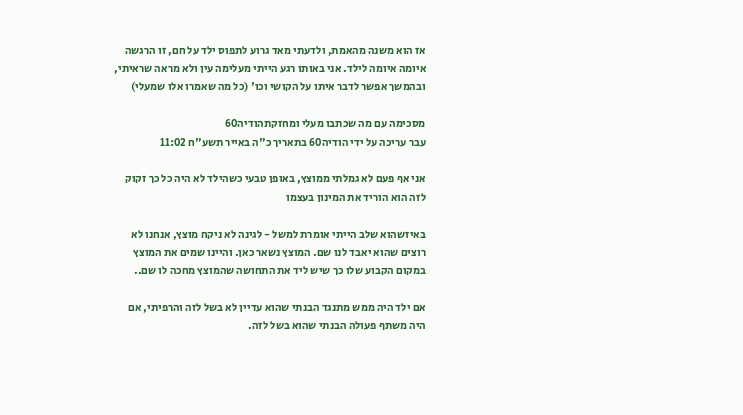אז הוא משנה מהאמת, ולדעתי מאד גרוע לתפוס ילד על חם, זו הרגשה איומה איומה לילד. אני באותו רגע הייתי מעלימה עין ולא מראה שראיתי, ובהמשך אפשר לדבר איתו על הקושי וכו' (כל מה שאמרו אלו שמעלי)

מסכימה עם מה שכתבו מעלי ומחזקתהודיה60
עבר עריכה על ידי הודיה60 בתאריך כ"ה באייר תשע"ח 11:02

אני אף פעם לא גמלתי ממוצץ, באופן טבעי כשהילד לא היה כל כך זקוק לזה הוא הוריד את המינון בעצמו

באיזשהוא שלב הייתי אומרת למשל - לגינה לא ניקח מוצץ, אנחנו לא רוצים שהוא יאבד לנו שם. המוצץ נשאר כאן. והיינו שמים את המוצץ במקום הקבוע שלו כך שיש ליד את התחושה שהמוצץ מחכה לו שם..

אם ילד היה ממש מתנגד הבנתי שהוא עדיין לא בשל לזה והרפיתי, אם היה משתף פעולה הבנתי שהוא בשל לזה.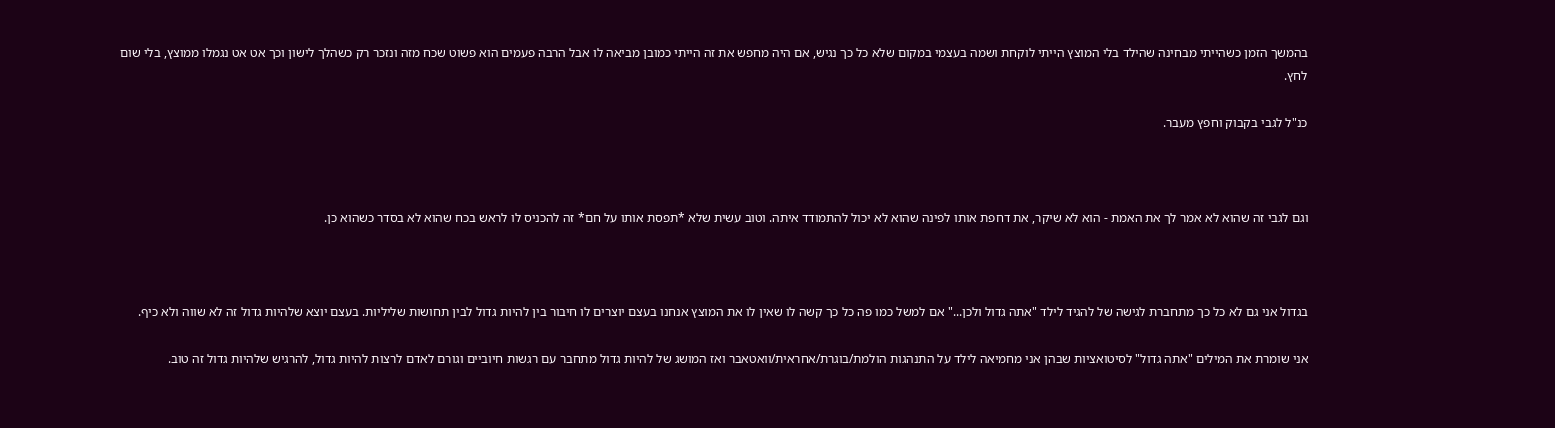בהמשך הזמן כשהייתי מבחינה שהילד בלי המוצץ הייתי לוקחת ושמה בעצמי במקום שלא כל כך נגיש, אם היה מחפש את זה הייתי כמובן מביאה לו אבל הרבה פעמים הוא פשוט שכח מזה ונזכר רק כשהלך לישון וכך אט אט נגמלו ממוצץ, בלי שום לחץ.

כנ"ל לגבי בקבוק וחפץ מעבר.



וגם לגבי זה שהוא לא אמר לך את האמת - הוא לא שיקר, את דחפת אותו לפינה שהוא לא יכול להתמודד איתה. וטוב עשית שלא *תפסת אותו על חם* זה להכניס לו לראש בכח שהוא לא בסדר כשהוא כן.



בגדול אני גם לא כל כך מתחברת לגישה של להגיד לילד "אתה גדול ולכן..." אם למשל כמו פה כל כך קשה לו שאין לו את המוצץ אנחנו בעצם יוצרים לו חיבור בין להיות גדול לבין תחושות שליליות. בעצם יוצא שלהיות גדול זה לא שווה ולא כיף.

אני שומרת את המילים "אתה גדול" לסיטואציות שבהן אני מחמיאה לילד על התנהגות הולמת/בוגרת/אחראית/וואטאבר ואז המושג של להיות גדול מתחבר עם רגשות חיוביים וגורם לאדם לרצות להיות גדול, להרגיש שלהיות גדול זה טוב.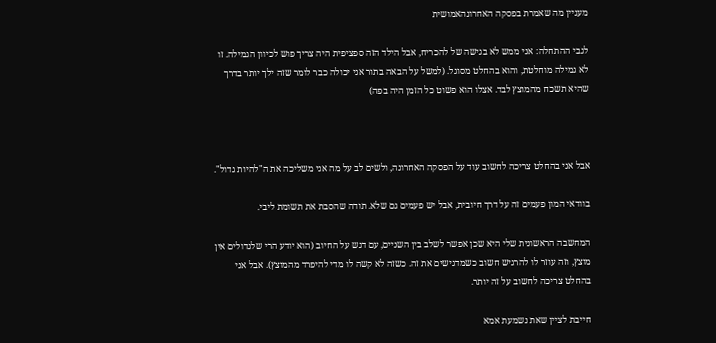מעניין מה שאמרת בפסקה האחרונהאמושית

לגבי ההתחלה: אני ממש לא בגישה של להכריח, אבל הילד הזה ספציפית היה צריך פוש לכיוון הגמילה. זו לא גמילה מוחלטת, והוא בהחלט מסוגל. (למשל על הבאה בתור אני יכולה כבר לומר שזה ילך יותר בדרך שהיא תשכח מהמוצץ לבד. אצלו הוא פשוט כל הזמן היה בפה)



אבל אני בהחלט צריכה לחשוב עוד על הפסקה האחרונה, ולשים לב על מה אני משליכה את ה"להיות גדול".

בוודאי המון פעמים זה על דרך חיובית, אבל יש פעמים גם שלא. תודה שהסבת את תשומת ליבי.

המחשבה הראשונית שלי היא שכן אפשר לשלב בין השניים, עם דגש על החיוב (הוא יודע הרי שלגדולים אין מוצץ, וזה עוזר לו להרגיש חשוב כשמדגישים את זה. כשזה לא קשה לו מדי להיפרד מהמוצץ). אבל אני בהחלט צריכה לחשוב על זה יותר.

חייבת לציין שאת נשמעת אמא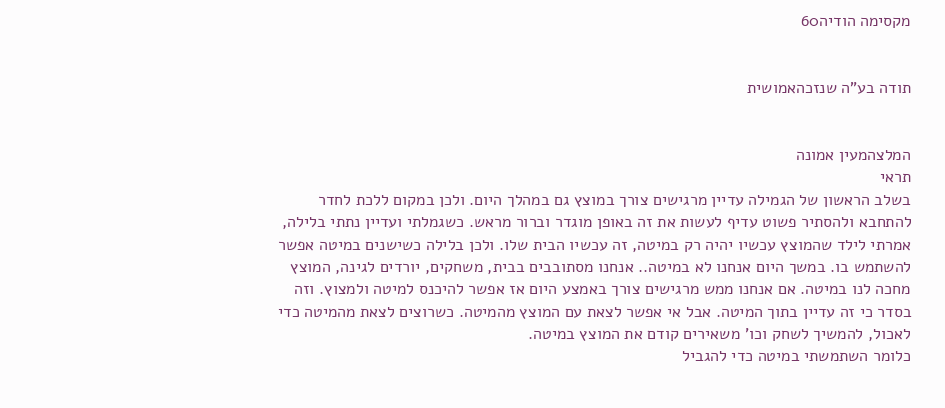מקסימה הודיה60


תודה בע"ה שנזכהאמושית


המלצהמעין אמונה
תראי
בשלב הראשון של הגמילה עדיין מרגישים צורך במוצץ גם במהלך היום. ולכן במקום ללכת לחדר להתחבא ולהסתיר פשוט עדיף לעשות את זה באופן מוגדר וברור מראש. כשגמלתי ועדיין נתתי בלילה, אמרתי לילד שהמוצץ עכשיו יהיה רק במיטה, זה עכשיו הבית שלו. ולכן בלילה כשישנים במיטה אפשר להשתמש בו. במשך היום אנחנו לא במיטה.. אנחנו מסתובבים בבית, משחקים, יורדים לגינה, המוצץ מחכה לנו במיטה. אם אנחנו ממש מרגישים צורך באמצע היום אז אפשר להיכנס למיטה ולמצוץ. וזה בסדר כי זה עדיין בתוך המיטה. אבל אי אפשר לצאת עם המוצץ מהמיטה. כשרוצים לצאת מהמיטה כדי לאכול, להמשיך לשחק וכו' משאירים קודם את המוצץ במיטה.
כלומר השתמשתי במיטה כדי להגביל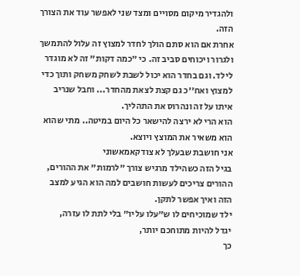ולהגדיר מיקום מסויים ומצד שני לאפשר עוד את הצורך הזה.
אחרת אם הוא סתם הולך לחדר למצוץ זה עלול להתמשך ולגרור ויכוחים סביב זה. כי "כמה דקות" זה לא מוגדר לילד. וגם בחדר הוא יכול לשבת לשחק משחק ותוך כדי למצוץ ואח''כ גם קצת לצאת מהחדר... וחבל שנריב איתו על זה ונהרוס את התהליך.
הוא הרי לא ירצה להישאר כל היום במיטה.. מתי שהוא הוא משאיר את המוצץ ויוצא.
אני חושבת שבעלך לא צודקאמאשוני
בגיל הזה כשהילד מרגיש צורך "לרמות" את ההורים,
ההורים צריכים לעשות חושבים למה הוא הגיע למצב הזה ואיך אפשר לתקן.
ילד שמוכיחים לו ש"עלו עליו" בלי לתת לו עזרה,
יגדל להיות מתוחכם יותר,
כך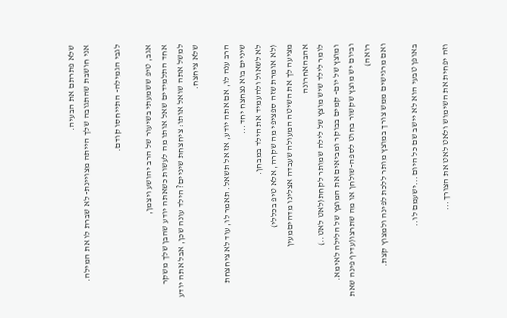שלא פתרתם את הבעיה.
אני חושבת שהתגובה שלך הייתה מצויינת- לא שברת לו את המילה.

לגבי הגמילה- התייחסו קודם.

אגב, טיפ ששמעתי בשיעור של הרב יהושע ויצמן,
אחד התלמידים שאל אותו מה לעשות כשאתה יודע שהבן שלך משקר למשל אתה שואל אותו: ציחצחת שיניים? הילד עונה שכן, אבל אתה יודע שלא ציחצח.

הרב ענה לו, אם אתה יודע, אז אל תשאל. תאמר לו, עוד לא ציחצחת שיניים בוא נצחצח יחד...
לא לשאול ולהעמיד את הילד במבחן.
(לא אומרת שזה ספציפי מה שקרה, אלא טיפ בכללי)
מציעה לך את השיטה המעולה שעבדה אצלינו מדהיםמעין אהבהאחרונה
לומר לילד שיש מוצץ של לילה שמותר לקחת(לאט לאט..)
ומוצץ של יום- קמים בבוקר ומביאים את המוצץ של הלילה לאימא.
וביום יש מוצץ שקשור בחוט לספה-שולחן או מה שתרצו(עדיף פינה שאת רואה)
ואם מרגישים ממש צורך במוצץ מותר ללכת לפינה ולמצוץ קצת.

באופן טבעי הוא לא יישב שם כל היום...ישעמם לו..

וזה יפחית את השימוש ולאט לאט את הצורך...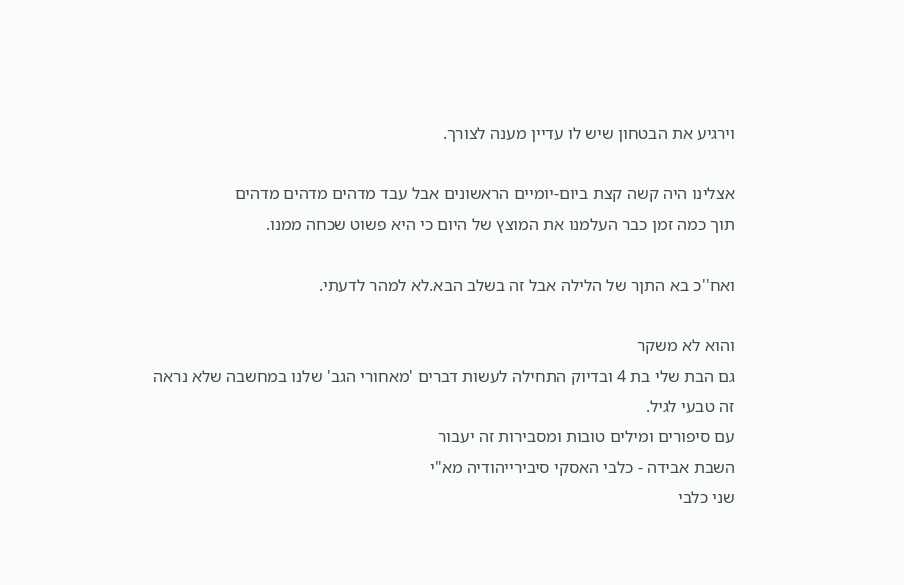וירגיע את הבטחון שיש לו עדיין מענה לצורך.

אצלינו היה קשה קצת ביום-יומיים הראשונים אבל עבד מדהים מדהים מדהים
תוך כמה זמן כבר העלמנו את המוצץ של היום כי היא פשוט שכחה ממנו.

ואח''כ בא התןר של הלילה אבל זה בשלב הבא.לא למהר לדעתי.

והוא לא משקר
גם הבת שלי בת 4 ובדיוק התחילה לעשות דברים 'מאחורי הגב' שלנו במחשבה שלא נראה
זה טבעי לגיל.
עם סיפורים ומילים טובות ומסבירות זה יעבור
השבת אבידה - כלבי האסקי סיבירייהודיה מא"י
שני כלבי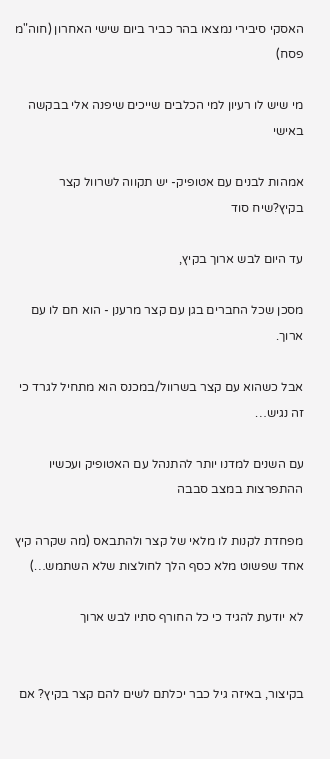האסקי סיבירי נמצאו בהר כביר ביום שישי האחרון (חוה"מ פסח)

מי שיש לו רעיון למי הכלבים שייכים שיפנה אלי בבקשה באישי

אמהות לבנים עם אטופיק- יש תקווה לשרוול קצר בקיץ?שיח סוד

עד היום לבש ארוך בקיץ,

מסכן שכל החברים בגן עם קצר מרענן - הוא חם לו עם ארוך.

אבל כשהוא עם קצר בשרוול/במכנס הוא מתחיל לגרד כי זה נגיש…

עם השנים למדנו יותר להתנהל עם האטופיק ועכשיו ההתפרצות במצב סבבה

מפחדת לקנות לו מלאי של קצר ולהתבאס (מה שקרה קיץ אחד שפשוט מלא כסף הלך לחולצות שלא השתמש…)

לא יודעת להגיד כי כל החורף סתיו לבש ארוך


בקיצור, באיזה גיל כבר יכלתם לשים להם קצר בקיץ? אם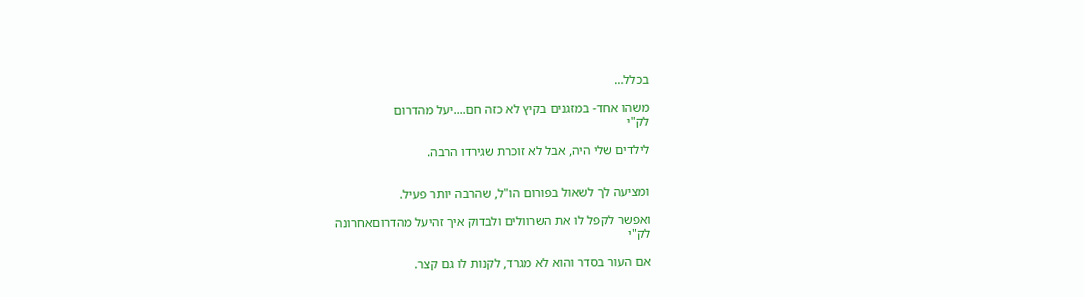בכלל…

משהו אחד- במזגנים בקיץ לא כזה חם....יעל מהדרום
לק"י

לילדים שלי היה, אבל לא זוכרת שגירדו הרבה.


ומציעה לך לשאול בפורום הו"ל, שהרבה יותר פעיל.

ואפשר לקפל לו את השרוולים ולבדוק איך זהיעל מהדרוםאחרונה
לק"י

אם העור בסדר והוא לא מגרד, לקנות לו גם קצר.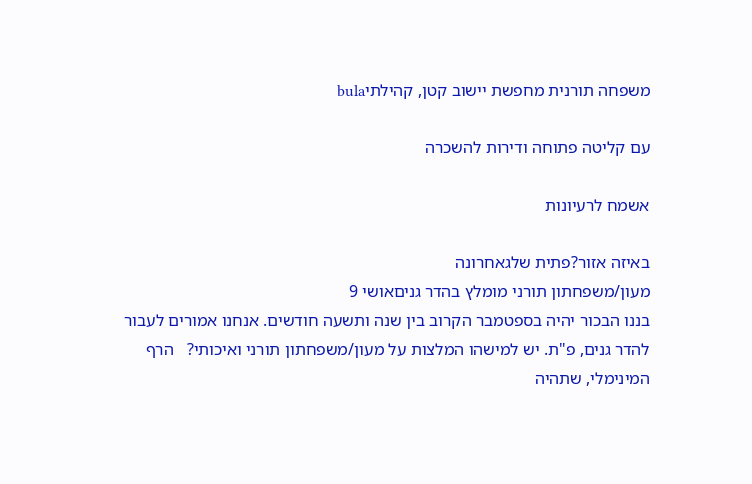משפחה תורנית מחפשת יישוב קטן, קהילתיbula

עם קליטה פתוחה ודירות להשכרה

אשמח לרעיונות

באיזה אזור?פתית שלגאחרונה
מעון/משפחתון תורני מומלץ בהדר גניםאושי 9
בננו הבכור יהיה בספטמבר הקרוב בין שנה ותשעה חודשים. אנחנו אמורים לעבור להדר גנים, פ"ת. יש למישהו המלצות על מעון/משפחתון תורני ואיכותי?   הרף המינימלי, שתהיה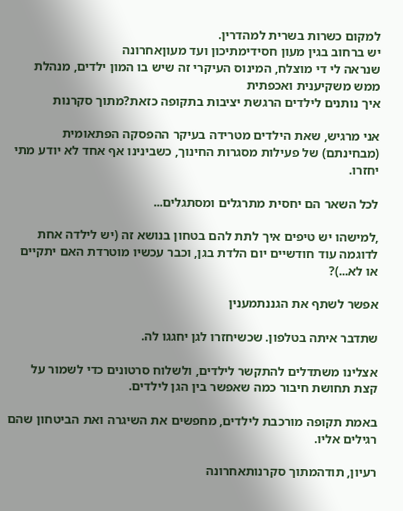למקום כשרות בשרית למהדרין.
יש ברחוב בגין מעון חסידימתיכון ועד מעוןאחרונה
שנראה לי די מוצלח, המינוס העיקרי זה שיש בו המון ילדים, מנהלת ממש משקיענית ואכפתית
איך נותנים לילדים הרגשת יציבות בתקופה כזאת?מתוך סקרנות

אני מרגיש, שאת הילדים מטרידה בעיקר ההפסקה הפתאומית (מבחינתם) של פעילות מסגרות החינוך, כשבינינו אף אחד לא יודע מתי יחזרו.

לכל השאר הם יחסית מתרגלים ומסתגלים...

,למישהו יש טיפים איך לתת להם בטחון בנושא זה (יש לילדה אחת לדוגמה עוד חודשיים יום הלדת בגן, וכבר עכשיו מוטרדת האם יתקיים או לא...)?

אפשר לשתף את הגננתמענין

שתדבר איתה בטלפון. שכשיחזרו לגן יחגגו לה.

אצלינו משתדלים להתקשר לילדים, ולשלוח סרטונים כדי לשמור על קצת תחושת חיבור כמה שאפשר בין הגן לילדים.

באמת תקופה מורכבת לילדים, מחפשים את השיגרה ואת הביטחון שהם רגילים אליו.

רעיון, תודהמתוך סקרנותאחרונה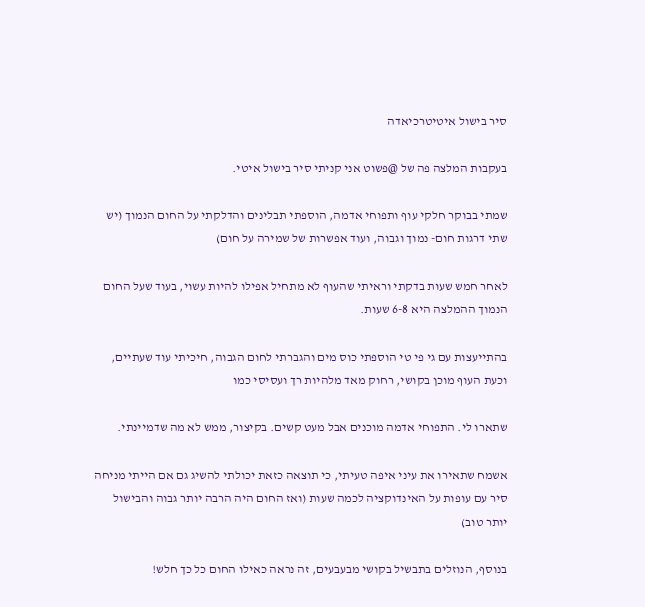סיר בישול איטיטרכיאדה

בעקבות המלצה פה של @פשוט אני קניתי סיר בישול איטי.

שמתי בבוקר חלקי עוף ותפוחי אדמה, הוספתי תבלינים והדלקתי על החום הנמוך (יש שתי דרגות חום- נמוך וגבוה, ועוד אפשרות של שמירה על חום)

לאחר חמש שעות בדקתי וראיתי שהעוף לא מתחיל אפילו להיות עשוי, בעוד שעל החום הנמוך ההמלצה היא 6-8 שעות.

בהתייעצות עם גי פי טי הוספתי כוס מים והגברתי לחום הגבוה, חיכיתי עוד שעתיים, וכעת העוף מוכן בקושי, רחוק מאד מלהיות רך ועסיסי כמו

שתארו לי. התפוחי אדמה מוכנים אבל מעט קשים. בקיצור, ממש לא מה שדמיינתי.

אשמח שתאירו את עיני איפה טעיתי, כי תוצאה כזאת יכולתי להשיג גם אם הייתי מניחה סיר עם עופות על האינדוקציה לכמה שעות (ואז החום היה הרבה יותר גבוה והבישול יותר טוב)

בנוסף, הנוזלים בתבשיל בקושי מבעבעים, זה נראה כאילו החום כל כך חלש!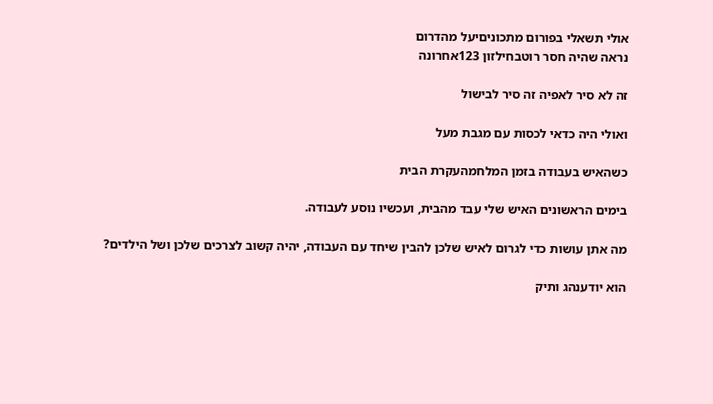אולי תשאלי בפורום מתכוניםיעל מהדרום
נראה שהיה חסר רוטבחילזון 123אחרונה

זה לא סיר לאפיה זה סיר לבישול

ואולי היה כדאי לכסות עם מגבת מעל

כשהאיש בעבודה בזמן המלחמהעקרת הבית

בימים הראשונים האיש שלי עבד מהבית, ועכשיו נוסע לעבודה.

מה אתן עושות כדי לגרום לאיש שלכן להבין שיחד עם העבודה, יהיה קשוב לצרכים שלכן ושל הילדים?

הוא יודענהג ותיק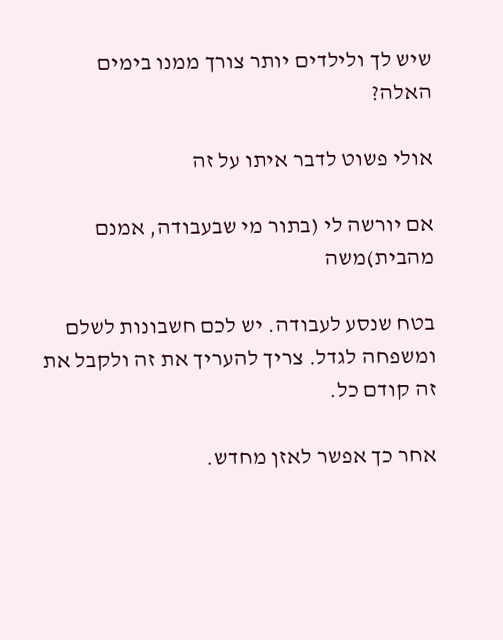שיש לך ולילדים יותר צורך ממנו בימים האלה?

אולי פשוט לדבר איתו על זה

אם יורשה לי (בתור מי שבעבודה, אמנם מהבית)משה

בטח שנסע לעבודה. יש לכם חשבונות לשלם ומשפחה לגדל. צריך להעריך את זה ולקבל את זה קודם כל.

אחר כך אפשר לאזן מחדש.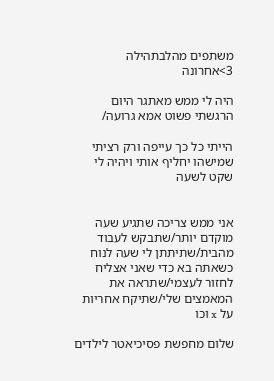משתפים מהלבתהילה 3>אחרונה

היה לי ממש מאתגר היום הרגשתי פשוט אמא גרועה/

הייתי כל כך עייפה ורק רציתי שמישהו יחליף אותי ויהיה לי שקט לשעה


אני ממש צריכה שתגיע שעה מוקדם יותר/שתבקש לעבוד מהבית/שתיתתן לי שעה לנוח כשאתה בא כדי שאני אצליח לחזור לעצמי/שתראה את המאמצים שלי/שתיקח אחריות על x וכו

שלום מחפשת פסיכיאטר לילדים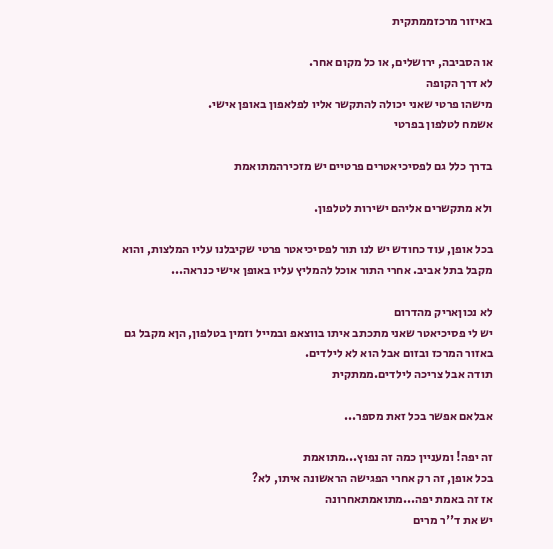באיזור מרכזממתקית

או הסביבה, ירושלים, או כל מקום אחר.
לא דרך הקופה
מישהו פרטי שאני יכולה להתקשר אליו לפלאפון באופן אישי.
אשמח לטלפון בפרטי

בדרך כלל גם לפסיכיאטרים פרטיים יש מזכירהמתואמת

ולא מתקשרים אליהם ישירות לטלפון.

בכל אופן, עוד כחודש יש לנו תור לפסיכיאטר פרטי שקיבלנו עליו המלצות, והוא מקבל בתל אביב. אחרי התור אוכל להמליץ עליו באופן אישי כנראה...

לא נכוןאריק מהדרום
יש לי פסיכיאטר שאני מתכתב איתו בווצאפ ובמייל וזמין בטלפון, הןא מקבל גם באזור המרכז ובזום אבל הוא לא לילדים.
תודה אבל צריכה לילדים.ממתקית

אבלאם אפשר בכל זאת מספר...

זה יפה! ומעניין כמה זה נפוץ...מתואמת
בכל אופן, זה רק אחרי הפגישה הראשונה איתו, לא?
אז זה באמת יפה...מתואמתאחרונה
יש את ד''ר מרים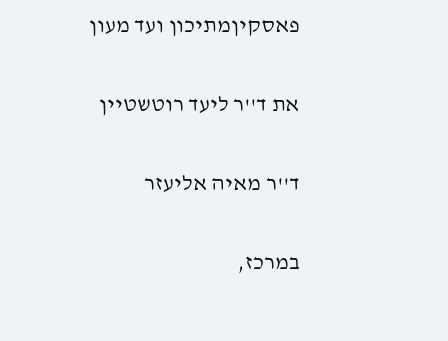פאסקיןמתיכון ועד מעון

את ד''ר ליעד רוטשטיין

ד''ר מאיה אליעזר

במרכז,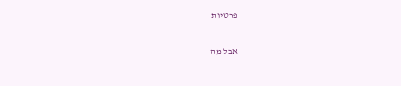פרטיות

אבל מה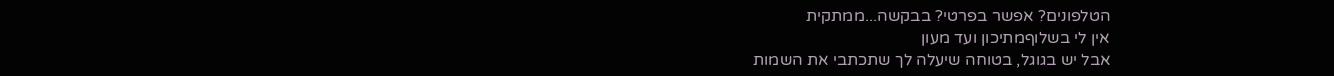הטלפונים? אפשר בפרטי? בבקשה...ממתקית
אין לי בשלוףמתיכון ועד מעון
אבל יש בגוגל, בטוחה שיעלה לך שתכתבי את השמות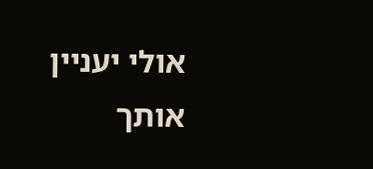אולי יעניין אותך